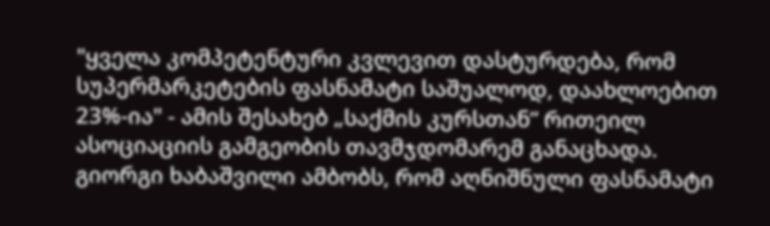"ყველა კომპეტენტური კვლევით დასტურდება, რომ სუპერმარკეტების ფასნამატი საშუალოდ, დაახლოებით 23%-ია" - ამის შესახებ „საქმის კურსთან“ რითეილ ასოციაციის გამგეობის თავმჯდომარემ განაცხადა.
გიორგი ხაბაშვილი ამბობს, რომ აღნიშნული ფასნამატი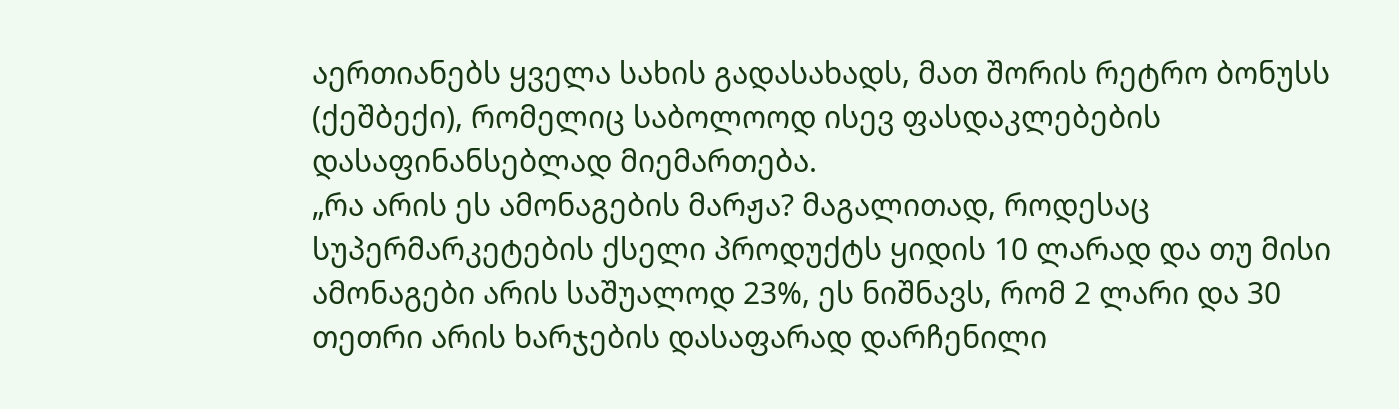აერთიანებს ყველა სახის გადასახადს, მათ შორის რეტრო ბონუსს (ქეშბექი), რომელიც საბოლოოდ ისევ ფასდაკლებების დასაფინანსებლად მიემართება.
„რა არის ეს ამონაგების მარჟა? მაგალითად, როდესაც სუპერმარკეტების ქსელი პროდუქტს ყიდის 10 ლარად და თუ მისი ამონაგები არის საშუალოდ 23%, ეს ნიშნავს, რომ 2 ლარი და 30 თეთრი არის ხარჯების დასაფარად დარჩენილი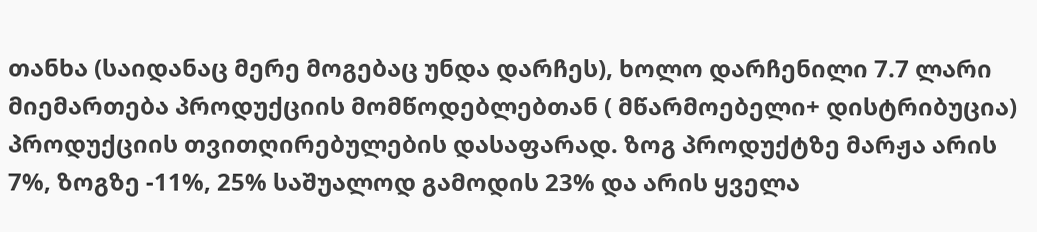თანხა (საიდანაც მერე მოგებაც უნდა დარჩეს), ხოლო დარჩენილი 7.7 ლარი მიემართება პროდუქციის მომწოდებლებთან ( მწარმოებელი+ დისტრიბუცია) პროდუქციის თვითღირებულების დასაფარად. ზოგ პროდუქტზე მარჟა არის 7%, ზოგზე -11%, 25% საშუალოდ გამოდის 23% და არის ყველა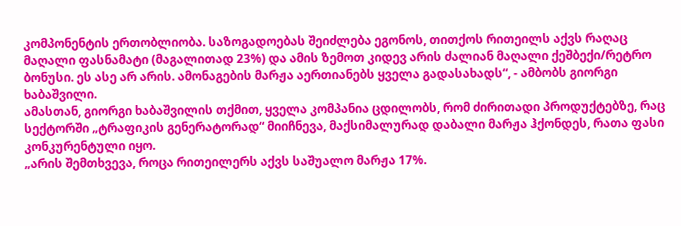კომპონენტის ერთობლიობა. საზოგადოებას შეიძლება ეგონოს, თითქოს რითეილს აქვს რაღაც მაღალი ფასნამატი (მაგალითად 23%) და ამის ზემოთ კიდევ არის ძალიან მაღალი ქეშბექი/რეტრო ბონუსი. ეს ასე არ არის. ამონაგების მარჟა აერთიანებს ყველა გადასახადს“, - ამბობს გიორგი ხაბაშვილი.
ამასთან, გიორგი ხაბაშვილის თქმით, ყველა კომპანია ცდილობს, რომ ძირითადი პროდუქტებზე, რაც სექტორში „ტრაფიკის გენერატორად“ მიიჩნევა, მაქსიმალურად დაბალი მარჟა ჰქონდეს, რათა ფასი კონკურენტული იყო.
„არის შემთხვევა, როცა რითეილერს აქვს საშუალო მარჟა 17%.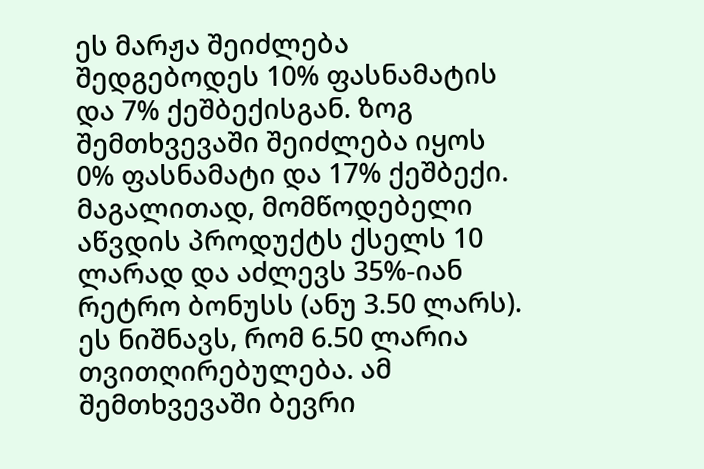ეს მარჟა შეიძლება შედგებოდეს 10% ფასნამატის და 7% ქეშბექისგან. ზოგ შემთხვევაში შეიძლება იყოს 0% ფასნამატი და 17% ქეშბექი. მაგალითად, მომწოდებელი აწვდის პროდუქტს ქსელს 10 ლარად და აძლევს 35%-იან რეტრო ბონუსს (ანუ 3.50 ლარს). ეს ნიშნავს, რომ 6.50 ლარია თვითღირებულება. ამ შემთხვევაში ბევრი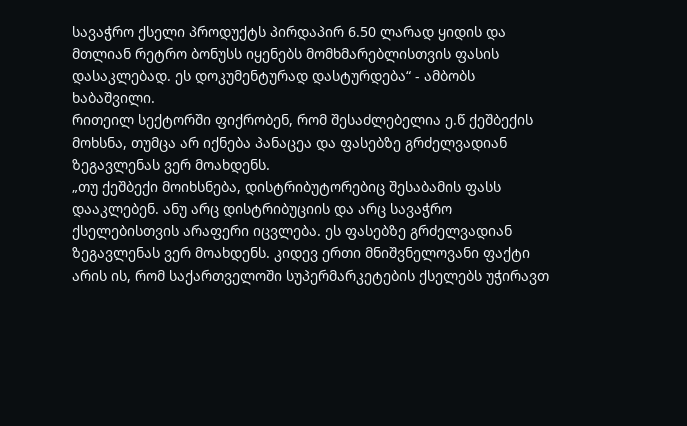სავაჭრო ქსელი პროდუქტს პირდაპირ 6.50 ლარად ყიდის და მთლიან რეტრო ბონუსს იყენებს მომხმარებლისთვის ფასის დასაკლებად. ეს დოკუმენტურად დასტურდება“ - ამბობს ხაბაშვილი.
რითეილ სექტორში ფიქრობენ, რომ შესაძლებელია ე.წ ქეშბექის მოხსნა, თუმცა არ იქნება პანაცეა და ფასებზე გრძელვადიან ზეგავლენას ვერ მოახდენს.
„თუ ქეშბექი მოიხსნება, დისტრიბუტორებიც შესაბამის ფასს დააკლებენ. ანუ არც დისტრიბუციის და არც სავაჭრო ქსელებისთვის არაფერი იცვლება. ეს ფასებზე გრძელვადიან ზეგავლენას ვერ მოახდენს. კიდევ ერთი მნიშვნელოვანი ფაქტი არის ის, რომ საქართველოში სუპერმარკეტების ქსელებს უჭირავთ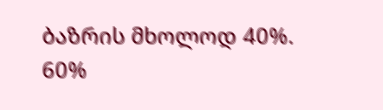ბაზრის მხოლოდ 40%. 60%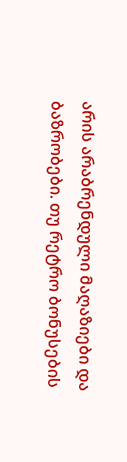არის არაბრენდული მაღაზიები და ბაზრობები. თუ რეტრო ბონუსების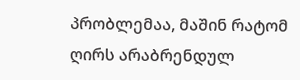პრობლემაა, მაშინ რატომ ღირს არაბრენდულ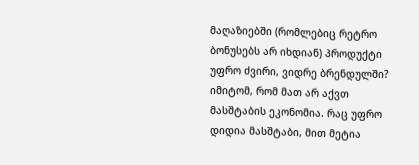მაღაზიებში (რომლებიც რეტრო ბონუსებს არ იხდიან) პროდუქტი უფრო ძვირი, ვიდრე ბრენდულში? იმიტომ, რომ მათ არ აქვთ მასშტაბის ეკონომია. რაც უფრო დიდია მასშტაბი, მით მეტია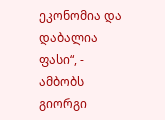ეკონომია და დაბალია ფასი“, - ამბობს გიორგი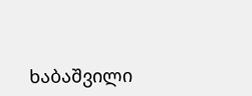ხაბაშვილი